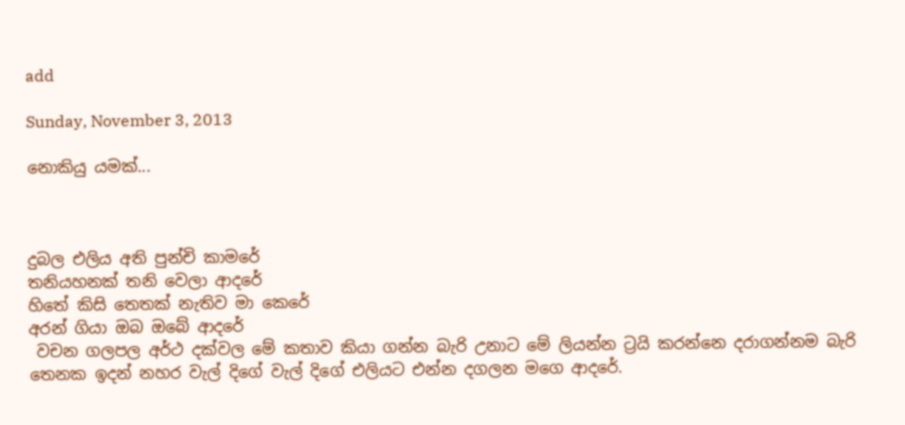add

Sunday, November 3, 2013

නොකියු යමක්...



දුබල එලිය අති පුන්චි කාමරේ
තනියහනක් තනි වෙලා ආදරේ
හිතේ කිසි තෙතක් නැතිව මා කෙරේ
අරන් ගියා ඔබ ඔබේ ආදරේ
 වචන ගලපල අර්ථ දක්වල මේ කතාව කියා ගන්න බැරි උනාට මේ ලියන්න ට්‍රයි කරන්නෙ දරාගන්නම බැරි තෙනක ඉදන් නහර වැල් දිගේ වැල් දිගේ එලියට එන්න දගලන මගෙ ආදරේ.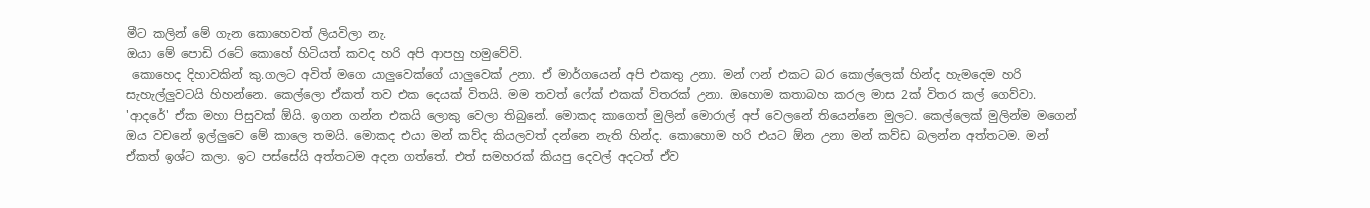මීට කලින් මේ ගැන කොහෙවත් ලියවිලා නැ.
ඔයා මේ පොඩි රටේ කොහේ හිටියත් කවද හරි අපි ආපහු හමුවේවි.
 කොහෙද දිහාවකින් කු.ගලට අවිත් මගෙ යාලුවෙක්ගේ යාලුවෙක් උනා. ඒ මාර්ගයෙන් අපි එකතු උනා. මන් ෆන් එකට බර කොල්ලෙක් හින්ද හැමදෙම හරි සැහැල්ලුවටයි හිහන්නෙ. කෙල්ලො ඒකත් තව එක දෙයක් විතයි. මම තවත් ෆේක් එකක් විතරක් උනා. ඔහොම කතාබහ කරල මාස 2ක් විතර කල් ගෙව්වා. 'ආදරේ' ඒක මහා පිසුවක් ඕයි. ඉගන ගන්න එකයි ලොකු වෙලා තිබුනේ. මොකද කාගෙත් මුලින් මොරාල් අප් වෙලනේ තියෙන්නෙ මුලට. කෙල්ලෙක් මුලින්ම මගෙන් ඔය වචනේ ඉල්ලුවෙ මේ කාලෙ තමයි. මොකද එයා මන් කව්ද කියලවත් දන්නෙ නැති හින්ද. කොහොම හරි එයට ඕන උනා මන් කව්ඩ බලන්න අත්තටම. මන් ඒකත් ඉශ්ට කලා. ඉට පස්සේයි අත්තටම අදන ගත්තේ. එත් සමහරක් කියපු දෙවල් අදටත් ඒව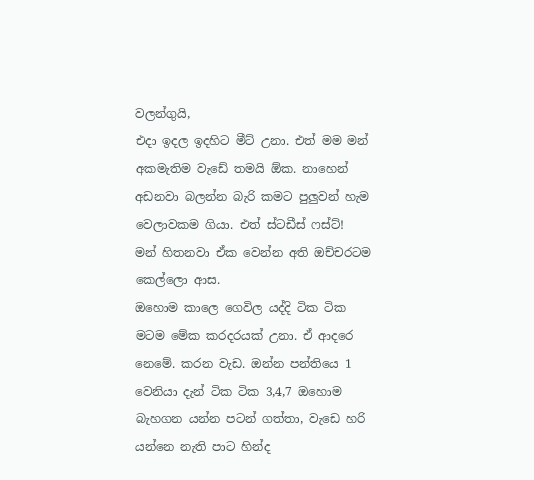වලන්ගුයි,
එදා ඉදල ඉදහිට මීට් උනා. එත් මම මන් අකමැතිම වැඩේ තමයි ඕක. නාහෙන් අඩනවා බලන්න බැරි කමට පුලුවන් හැම වෙලාවකම ගියා. එත් ස්ටඩීස් ෆස්ට්!
මන් හිතනවා ඒක වෙන්න අති ඔච්චරටම කෙල්ලො ආස.
ඔහොම කාලෙ ගෙවිල යද්දි ටික ටික මටම මේක කරදරයක් උනා. ඒ ආදරෙ නෙමේ. කරන වැඩ. ඔන්න පන්තියෙ 1 වෙනියා දැන් ටික ටික 3,4,7 ඔහොම බැහගන යන්න පටන් ගත්තා, වැඩෙ හරි යන්නෙ නැති පාට හින්ද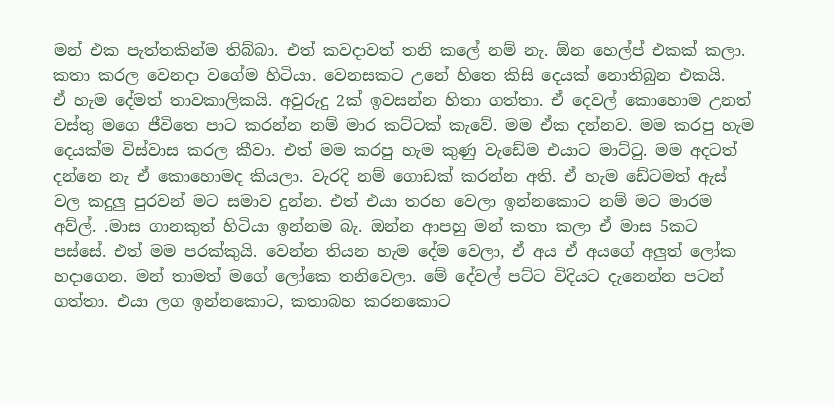මන් එක පැත්තකින්ම තිබ්බා. එත් කවදාවත් තනි කලේ නම් නැ. ඕන හෙල්ප් එකක් කලා. කතා කරල වෙනදා වගේම හිටියා. වෙනසකට උනේ හිතෙ කිසි දෙයක් නොතිබුන එකයි.
ඒ හැම දේමත් තාවකාලිකයි. අවුරුදු 2ක් ඉවසන්න හිතා ගත්තා. ඒ දෙවල් කොහොම උනත් වස්තු මගෙ ජීවිතෙ පාට කරන්න නම් මාර කට්ටක් කැවේ. මම ඒක දන්නව. මම කරපු හැම දෙයක්ම විස්වාස කරල කීවා. එත් මම කරපු හැම කුණු වැඩේම එයාට මාට්ටු. මම අදටත් දන්නෙ නැ ඒ කොහොමද කියලා. වැරදි නම් ගොඩක් කරන්න අති. ඒ හැම ඩේටමත් ඇස් වල කදුලු පුරවන් මට සමාව දුන්න. එත් එයා තරහ වෙලා ඉන්නකොට නම් මට මාරම අව්ල්. .මාස ගානකුත් හිටියා ඉන්නම බැ. ඔන්න ආපහු මන් කතා කලා ඒ මාස 5කට පස්සේ. එත් මම පරක්කුයි. වෙන්න තියන හැම දේම වෙලා, ඒ අය ඒ අයගේ අලුත් ලෝක හදාගෙන. මන් තාමත් මගේ ලෝකෙ තනිවෙලා. මේ දේවල් පට්ට විදියට දැනෙන්න පටන් ගත්තා. එයා ලග ඉන්නකොට, කතාබහ කරනකොට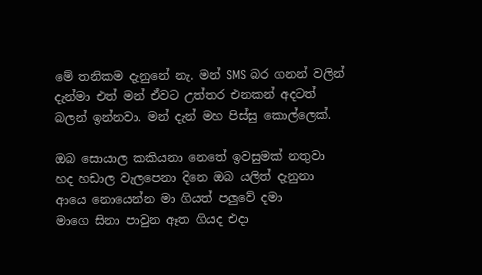මේ තනිකම දැනුනේ නැ. මන් SMS බර ගනන් වලින් දැන්මා එත් මන් ඒවට උත්තර එනකන් අදටත් බලන් ඉන්නවා. මන් දැන් මහ පිස්සු කොල්ලෙක්.

ඔබ සොයාල කකියනා නෙතේ ඉවසුමක් නතුවා
හද හඩාල වැලපෙනා දිනෙ ඔබ යලිත් දැනුනා
ආයෙ නොයෙන්න මා ගියත් පලුවේ දමා
මාගෙ සිනා පාවුන ඈත ගියද එදා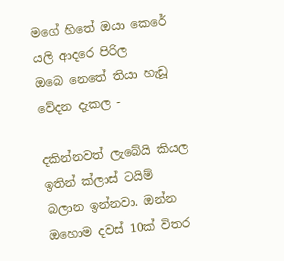මගේ හිතේ ඔයා කෙරේ යලි ආදරෙ පිරිල
ඔබෙ නෙතේ තියා හැඩූ වේදන දැකල -

දකින්නවත් ලැබේයි කියල ඉතින් ක්ලාස් ටයිම් බලාන ඉන්නවා. ඔන්න ඔහොම දවස් 10ක් විතර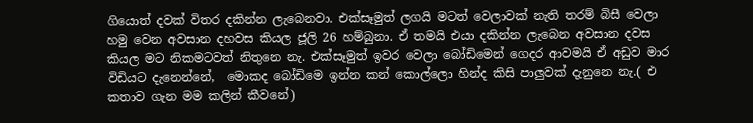ගියොත් දවක් විතර දකින්න ලැබෙනවා. එක්සෑමුත් ලගයි මටත් වෙලාවක් නැති තරම් බිසී වෙලා හමු වෙන අවසාන දහවස කියල ජූලි 26 හම්බුනා. ඒ තමයි එයා දකින්න ලැබෙන අවසාන දවස කියල මට නිකමටවත් නිතුනෙ නැ. එක්සෑමුත් ඉවර වෙලා බෝඩිමෙන් ගෙදර ආවමයි ඒ අඩුව මාර විඩියට දැනෙන්නේ,  මොකද බෝඩිමෙ ඉන්න කන් කොල්ලො හින්ද කිසි පාලුවක් දැනුනෙ නැ.( එ කතාව ගැන මම කලින් කීවනේ)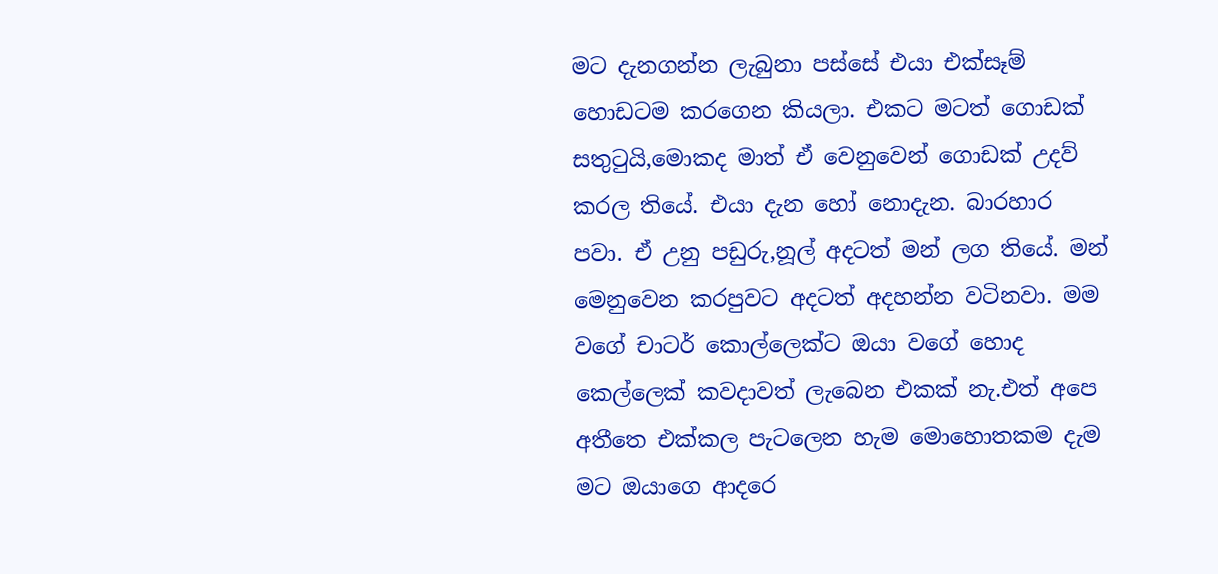මට දැනගන්න ලැබුනා පස්සේ එයා එක්සෑම් හොඩටම කරගෙන කියලා. එකට මටත් ගොඩක් සතුටුයි,මොකද මාත් ඒ වෙනුවෙන් ගොඩක් උදව් කරල තියේ. එයා දැන හෝ නොදැන. බාරහාර පවා. ඒ උනු පඩුරු,නූල් අදටත් මන් ලග තියේ. මන් මෙනුවෙන කරපුවට අදටත් අදහන්න වටිනවා. මම වගේ චාටර් කොල්ලෙක්ට ඔයා වගේ හොද කෙල්ලෙක් කවදාවත් ලැබෙන එකක් නැ.එත් අපෙ අතීතෙ එක්කල පැටලෙන හැම මොහොතකම දැම මට ඔයාගෙ ආදරෙ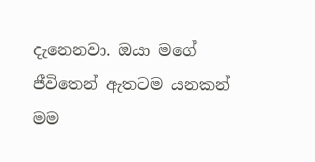දැනෙනවා. ඔයා මගේ ජීවිතෙන් ඇතටම යනකන් මම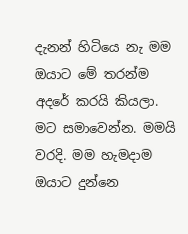දැනන් හිටියෙ නැ මම ඔයාට මේ තරන්ම අදරේ කරයි කියලා. මට සමාවෙන්න. මමයි වරදි. මම හැමදාම ඔයාට දුන්නෙ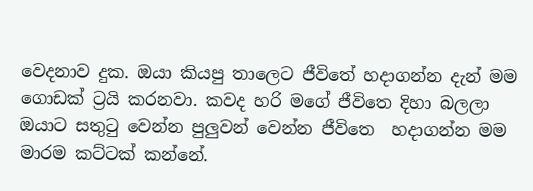වෙදනාව දුක. ඔයා කියපු තාලෙට ජීවිතේ හදාගන්න දැන් මම ගොඩක් ට්‍රයි කරනවා. කවද හරි මගේ ජීවිතෙ දිහා බලලා ඔයාට සතුටු වෙන්න පුලුවන් වෙන්න ජීවිතෙ  හදාගන්න මම මාරම කට්ටක් කන්නේ.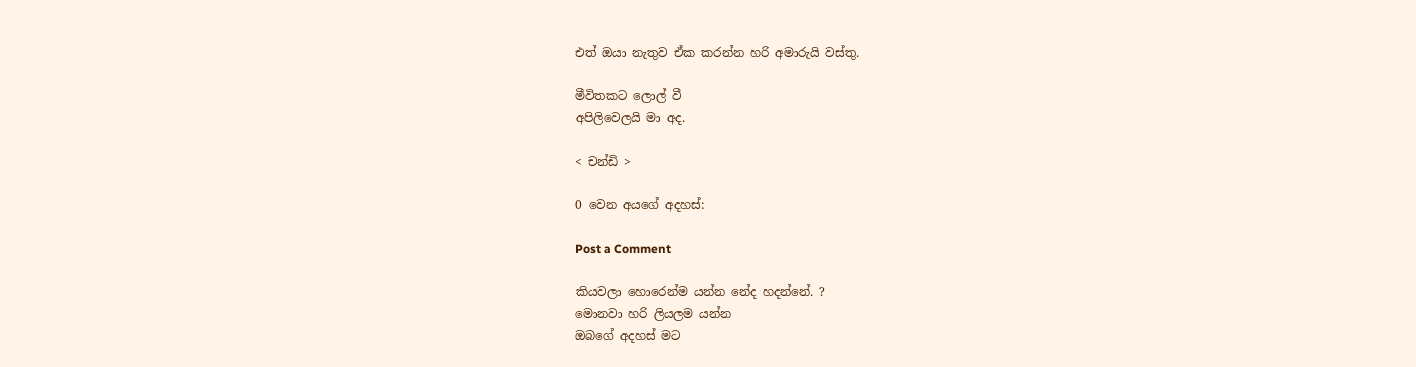එත් ඔයා නැතුව ඒක කරන්න හරි අමාරුයි වස්තු.

මීවිතකට ලොල් වී
අපිලිවෙලයි මා අද.

< චන්ඩි >

0 වෙන අයගේ අදහස්:

Post a Comment

කියවලා හොරෙන්ම යන්න නේද හදන්නේ. ?
මොනවා හරි ලියලම යන්න
ඔබගේ අදහස් මට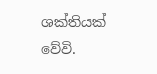ශක්තියක් වේවි.